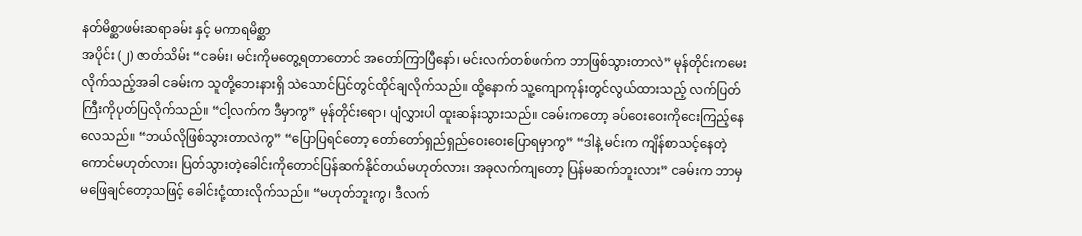နတ်မိစ္ဆာဖမ်းဆရာခမ်း နှင့် မကာရမိစ္ဆာ
အပိုင်း (၂) ဇာတ်သိမ်း “ငခမ်း၊ မင်းကိုမတွေ့ရတာတောင် အတော်ကြာပြီနော်၊ မင်းလက်တစ်ဖက်က ဘာဖြစ်သွားတာလဲ” မုန်တိုင်းကမေးလိုက်သည့်အခါ ငခမ်းက သူတို့ဘေးနားရှိ သဲသောင်ပြင်တွင်ထိုင်ချလိုက်သည်။ ထို့နောက် သူ့ကျောကုန်းတွင်လွယ်ထားသည့် လက်ပြတ်ကြီးကိုပုတ်ပြလိုက်သည်။ “ငါ့လက်က ဒီမှာကွ” မုန်တိုင်းရော၊ ပျံလွှားပါ ထူးဆန်းသွားသည်။ ငခမ်းကတော့ ခပ်ဝေးဝေးကိုငေးကြည့်နေလေသည်။ “ဘယ်လိုဖြစ်သွားတာလဲကွ” “ပြောပြရင်တော့ တော်တော်ရှည်ရှည်ဝေးဝေးပြောရမှာကွ” “ဒါနဲ့ မင်းက ကျိန်စာသင့်နေတဲ့ကောင်မဟုတ်လား၊ ပြတ်သွားတဲ့ခေါင်းကိုတောင်ပြန်ဆက်နိုင်တယ်မဟုတ်လား၊ အခုလက်ကျတော့ ပြန်မဆက်ဘူးလား” ငခမ်းက ဘာမှမဖြေချင်တော့သဖြင့် ခေါင်းငုံ့ထားလိုက်သည်။ “မဟုတ်ဘူးကွ၊ ဒီလက်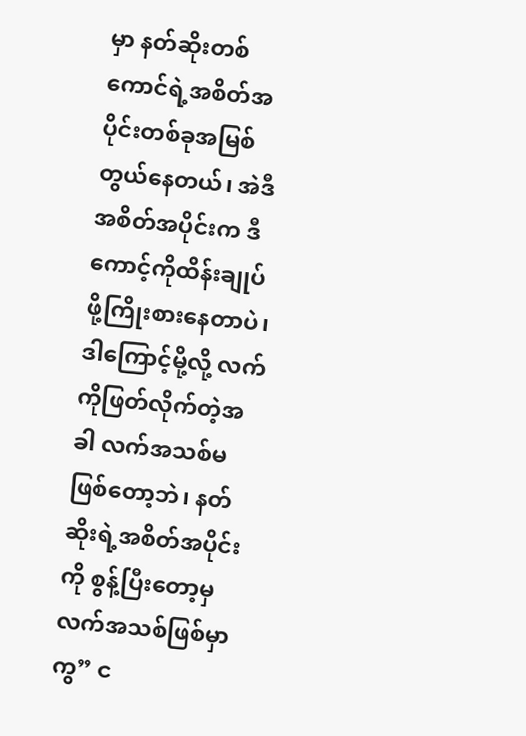မှာ နတ်ဆိုးတစ်ကောင်ရဲ့အစိတ်အပိုင်းတစ်ခုအမြစ်တွယ်နေတယ်၊ အဲဒီအစိတ်အပိုင်းက ဒီကောင့်ကိုထိန်းချုပ်ဖို့ကြိုးစားနေတာပဲ၊ ဒါကြောင့်မို့လို့ လက်ကိုဖြတ်လိုက်တဲ့အခါ လက်အသစ်မဖြစ်တော့ဘဲ၊ နတ်ဆိုးရဲ့အစိတ်အပိုင်းကို စွန့်ပြီးတော့မှ လက်အသစ်ဖြစ်မှာကွ” င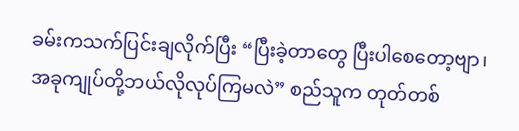ခမ်းကသက်ပြင်းချလိုက်ပြီး “ပြီးခဲ့တာတွေ ပြီးပါစေတော့ဗျာ၊ အခုကျုပ်တို့ဘယ်လိုလုပ်ကြမလဲ” စည်သူက တုတ်တစ်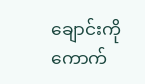ချောင်းကိုကောက်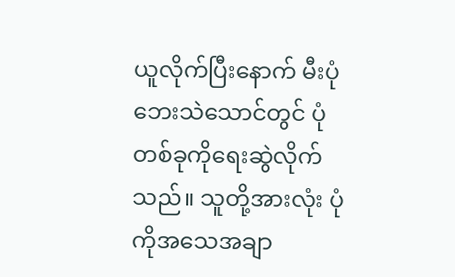ယူလိုက်ပြီးနောက် မီးပုံဘေးသဲသောင်တွင် ပုံတစ်ခုကိုရေးဆွဲလိုက်သည်။ သူတို့အားလုံး ပုံကိုအသေအချာ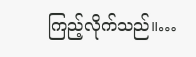ကြည့်လိုက်သည်။…